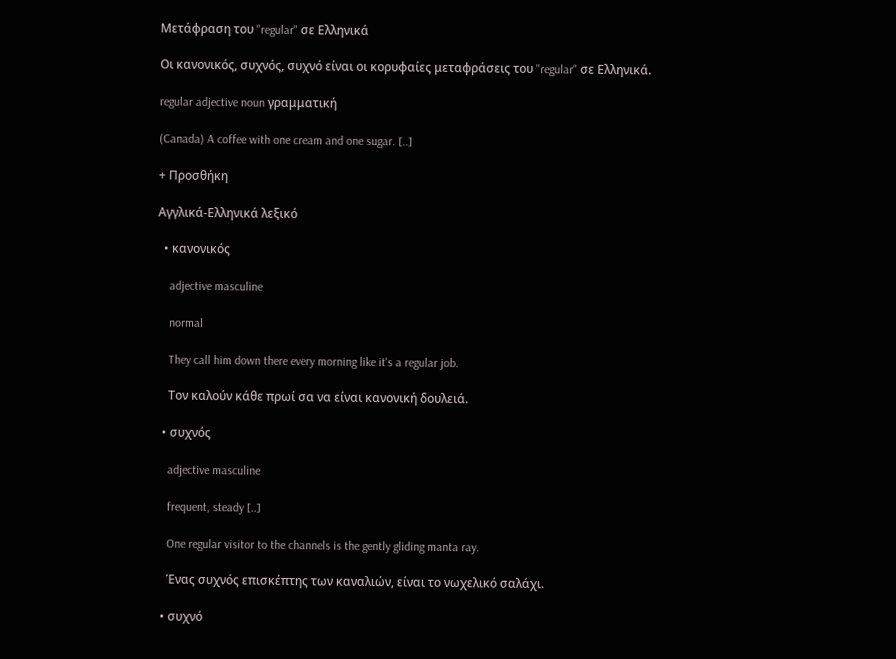Μετάφραση του "regular" σε Ελληνικά

Οι κανονικός, συχνός, συχνό είναι οι κορυφαίες μεταφράσεις του "regular" σε Ελληνικά.

regular adjective noun γραμματική

(Canada) A coffee with one cream and one sugar. [..]

+ Προσθήκη

Αγγλικά-Ελληνικά λεξικό

  • κανονικός

    adjective masculine

    normal

    They call him down there every morning like it's a regular job.

    Τον καλούν κάθε πρωί σα να είναι κανονική δουλειά.

  • συχνός

    adjective masculine

    frequent, steady [..]

    One regular visitor to the channels is the gently gliding manta ray.

    Ένας συχνός επισκέπτης των καναλιών, είναι το νωχελικό σαλάχι.

  • συχνό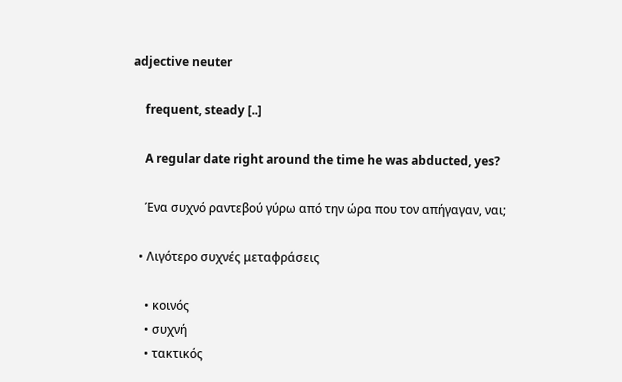adjective neuter

    frequent, steady [..]

    A regular date right around the time he was abducted, yes?

    Ένα συχνό ραντεβού γύρω από την ώρα που τον απήγαγαν, ναι;

  • Λιγότερο συχνές μεταφράσεις

    • κοινός
    • συχνή
    • τακτικός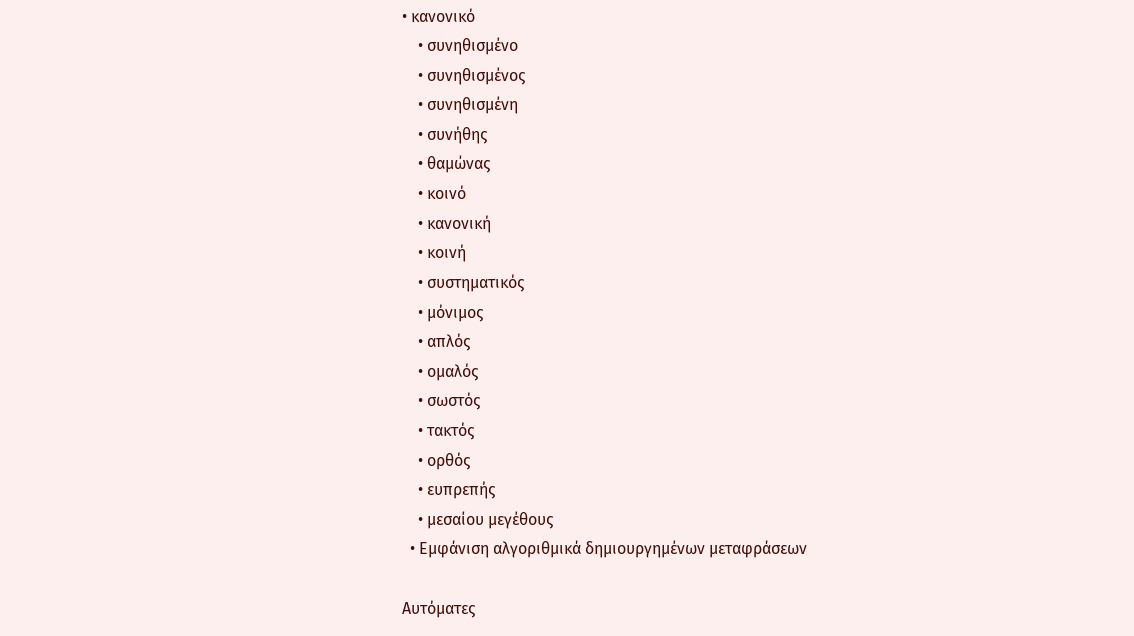• κανονικό
    • συνηθισμένο
    • συνηθισμένος
    • συνηθισμένη
    • συνήθης
    • θαμώνας
    • κοινό
    • κανονική
    • κοινή
    • συστηματικός
    • μόνιμος
    • απλός
    • ομαλός
    • σωστός
    • τακτός
    • ορθός
    • ευπρεπής
    • μεσαίου μεγέθους
  • Εμφάνιση αλγοριθμικά δημιουργημένων μεταφράσεων

Αυτόματες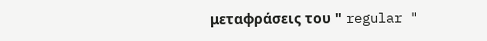μεταφράσεις του " regular "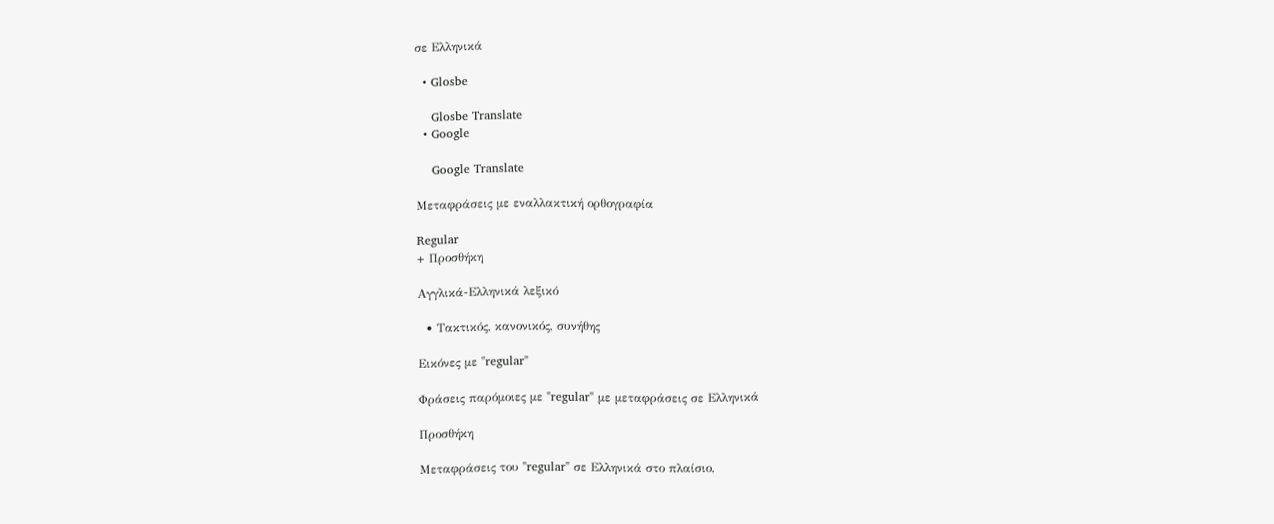σε Ελληνικά

  • Glosbe

    Glosbe Translate
  • Google

    Google Translate

Μεταφράσεις με εναλλακτική ορθογραφία

Regular
+ Προσθήκη

Αγγλικά-Ελληνικά λεξικό

  • Τακτικός, κανονικός, συνήθης

Εικόνες με "regular"

Φράσεις παρόμοιες με "regular" με μεταφράσεις σε Ελληνικά

Προσθήκη

Μεταφράσεις του "regular" σε Ελληνικά στο πλαίσιο,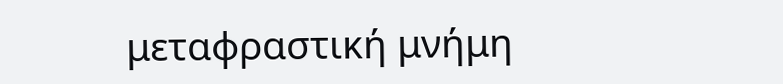μεταφραστική μνήμη